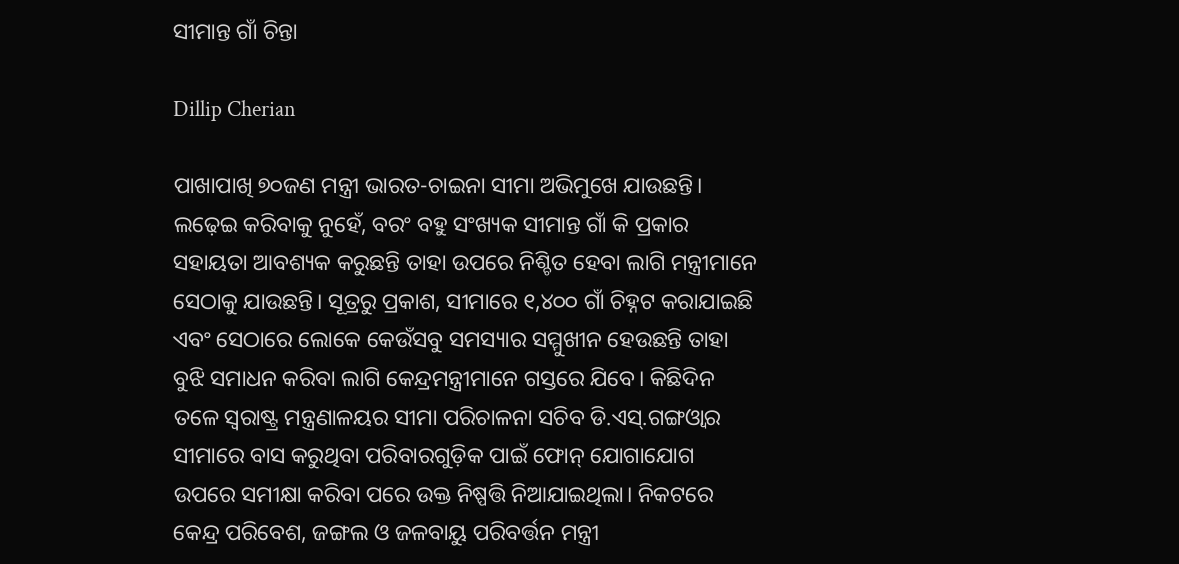ସୀମାନ୍ତ ଗାଁ ଚିନ୍ତା

Dillip Cherian

ପାଖାପାଖି ୭୦ଜଣ ମନ୍ତ୍ରୀ ଭାରତ-ଚାଇନା ସୀମା ଅଭିମୁଖେ ଯାଉଛନ୍ତି। ଲଢ଼େଇ କରିବାକୁ ନୁହେଁ, ବରଂ ବହୁ ସଂଖ୍ୟକ ସୀମାନ୍ତ ଗାଁ କି ପ୍ରକାର ସହାୟତା ଆବଶ୍ୟକ କରୁଛନ୍ତି ତାହା ଉପରେ ନିଶ୍ଚିତ ହେବା ଲାଗି ମନ୍ତ୍ରୀମାନେ ସେଠାକୁ ଯାଉଛନ୍ତି। ସୂତ୍ରରୁ ପ୍ରକାଶ, ସୀମାରେ ୧,୪୦୦ ଗାଁ ଚିହ୍ନଟ କରାଯାଇଛି ଏବଂ ସେଠାରେ ଲୋକେ କେଉଁସବୁ ସମସ୍ୟାର ସମ୍ମୁଖୀନ ହେଉଛନ୍ତି ତାହା ବୁଝି ସମାଧନ କରିବା ଲାଗି କେନ୍ଦ୍ରମନ୍ତ୍ରୀମାନେ ଗସ୍ତରେ ଯିବେ। କିଛିଦିନ ତଳେ ସ୍ବରାଷ୍ଟ୍ର ମନ୍ତ୍ରଣାଳୟର ସୀମା ପରିଚାଳନା ସଚିବ ଡି.ଏସ୍‌.ଗଙ୍ଗଓ୍ବାର ସୀମାରେ ବାସ କରୁଥିବା ପରିବାରଗୁଡ଼ିକ ପାଇଁ ଫୋନ୍‌ ଯୋଗାଯୋଗ ଉପରେ ସମୀକ୍ଷା କରିବା ପରେ ଉକ୍ତ ନିଷ୍ପତ୍ତି ନିଆଯାଇଥିଲା। ନିକଟରେ କେନ୍ଦ୍ର ପରିବେଶ, ଜଙ୍ଗଲ ଓ ଜଳବାୟୁ ପରିବର୍ତ୍ତନ ମନ୍ତ୍ରୀ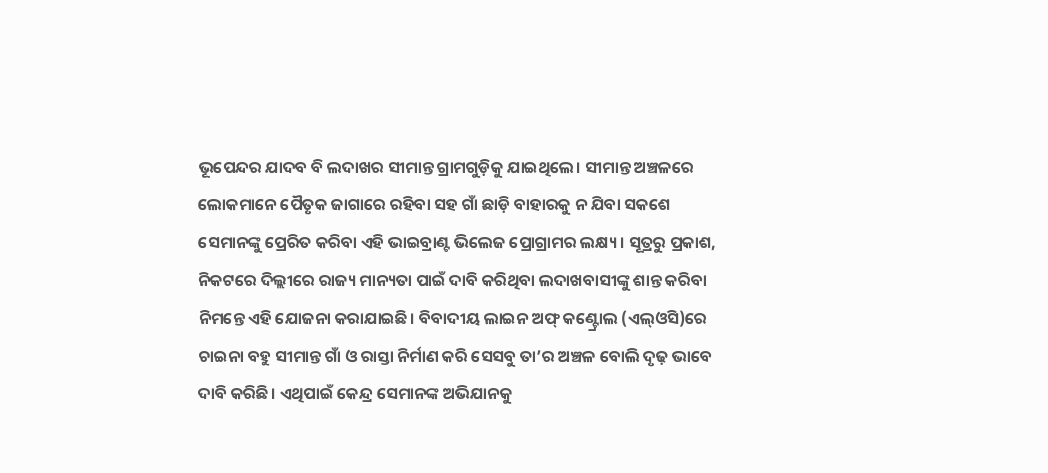ଭୂପେନ୍ଦର ଯାଦବ ବି ଲଦାଖର ସୀମାନ୍ତ ଗ୍ରାମଗୁଡ଼ିକୁ ଯାଇଥିଲେ। ସୀମାନ୍ତ ଅଞ୍ଚଳରେ ଲୋକମାନେ ପୈତୃକ ଜାଗାରେ ରହିବା ସହ ଗାଁ ଛାଡ଼ି ବାହାରକୁ ନ ଯିବା ସକଶେ ସେମାନଙ୍କୁ ପ୍ରେରିତ କରିବା ଏହି ଭାଇବ୍ରାଣ୍ଟ ଭିଲେଜ ପ୍ରୋଗ୍ରାମର ଲକ୍ଷ୍ୟ। ସୂତ୍ରରୁ ପ୍ରକାଶ, ନିକଟରେ ଦିଲ୍ଲୀରେ ରାଜ୍ୟ ମାନ୍ୟତା ପାଇଁ ଦାବି କରିଥିବା ଲଦାଖବାସୀଙ୍କୁ ଶାନ୍ତ କରିବା ନିମନ୍ତେ ଏହି ଯୋଜନା କରାଯାଇଛି। ବିବାଦୀୟ ଲାଇନ ଅଫ୍‌ କଣ୍ଟ୍ରୋଲ (ଏଲ୍‌ଓସି)ରେ ଚାଇନା ବହୁ ସୀମାନ୍ତ ଗାଁ ଓ ରାସ୍ତା ନିର୍ମାଣ କରି ସେସବୁ ତା’ର ଅଞ୍ଚଳ ବୋଲି ଦୃଢ଼ ଭାବେ ଦାବି କରିଛି। ଏଥିପାଇଁ କେନ୍ଦ୍ର ସେମାନଙ୍କ ଅଭିଯାନକୁ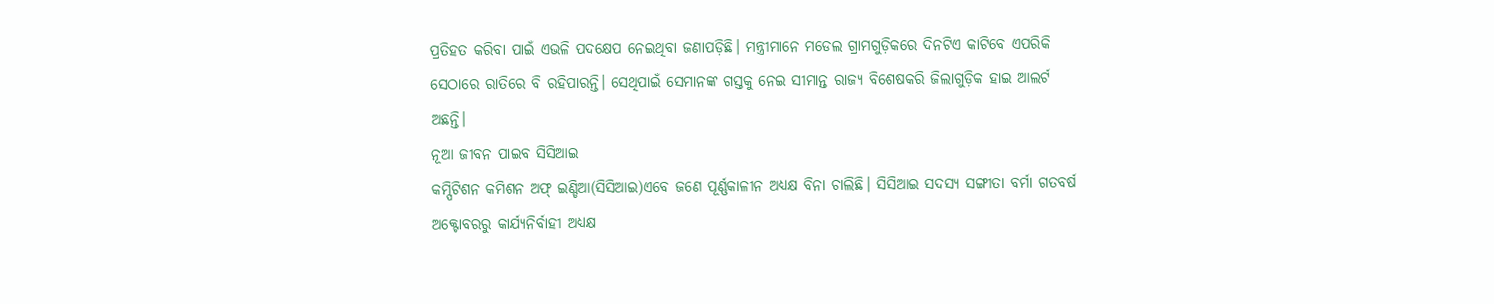ପ୍ରତିହତ କରିବା ପାଇଁ ଏଭଳି ପଦକ୍ଷେପ ନେଇଥିବା ଜଣାପଡ଼ିଛି। ମନ୍ତ୍ରୀମାନେ ମଡେଲ ଗ୍ରାମଗୁଡ଼ିକରେ ଦିନଟିଏ କାଟିବେ ଏପରିକି ସେଠାରେ ରାତିରେ ବି ରହିପାରନ୍ତି। ସେଥିପାଇଁ ସେମାନଙ୍କ ଗସ୍ତକୁ ନେଇ ସୀମାନ୍ତ ରାଜ୍ୟ ବିଶେଷକରି ଜିଲାଗୁଡ଼ିକ ହାଇ ଆଲର୍ଟ ଅଛନ୍ତି।
ନୂଆ ଜୀବନ ପାଇବ ସିସିଆଇ
କମ୍ପିଟିଶନ କମିଶନ ଅଫ୍‌ ଇଣ୍ଡିଆ(ସିସିଆଇ)ଏବେ ଜଣେ ପୂର୍ଣ୍ଣକାଳୀନ ଅଧ୍ୟକ୍ଷ ବିନା ଚାଲିଛି। ସିସିଆଇ ସଦସ୍ୟ ସଙ୍ଗୀତା ବର୍ମା ଗତବର୍ଷ ଅକ୍ଟୋବରରୁ କାର୍ଯ୍ୟନିର୍ବାହୀ ଅଧ୍ୟକ୍ଷ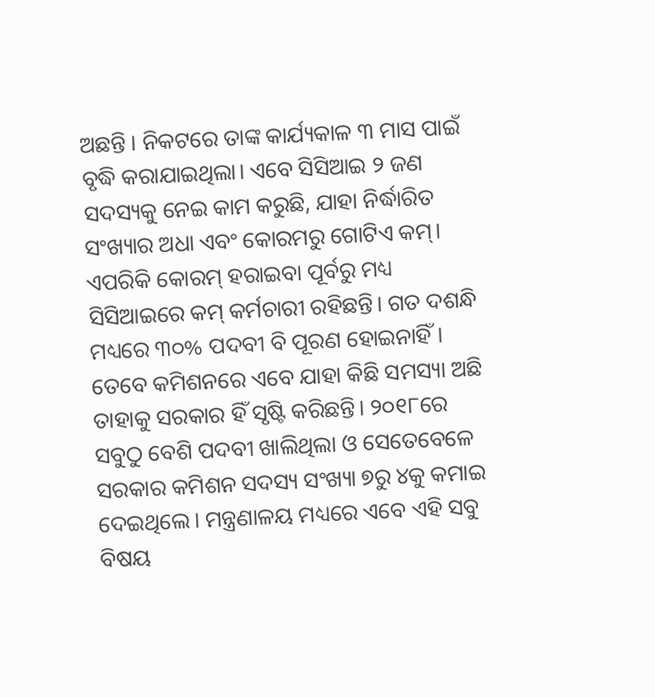ଅଛନ୍ତି । ନିକଟରେ ତାଙ୍କ କାର୍ଯ୍ୟକାଳ ୩ ମାସ ପାଇଁ ବୃଦ୍ଧି କରାଯାଇଥିଲା। ଏବେ ସିସିଆଇ ୨ ଜଣ ସଦସ୍ୟକୁ ନେଇ କାମ କରୁଛି, ଯାହା ନିର୍ଦ୍ଧାରିତ ସଂଖ୍ୟାର ଅଧା ଏବଂ କୋରମରୁ ଗୋଟିଏ କମ୍‌। ଏପରିକି କୋରମ୍‌ ହରାଇବା ପୂର୍ବରୁ ମଧ୍ୟ ସିସିଆଇରେ କମ୍‌ କର୍ମଚାରୀ ରହିଛନ୍ତି। ଗତ ଦଶନ୍ଧି ମଧ୍ୟରେ ୩୦% ପଦବୀ ବି ପୂରଣ ହୋଇନାହିଁ। ତେବେ କମିଶନରେ ଏବେ ଯାହା କିଛି ସମସ୍ୟା ଅଛି ତାହାକୁ ସରକାର ହିଁ ସୃଷ୍ଟି କରିଛନ୍ତି। ୨୦୧୮ରେ ସବୁଠୁ ବେଶି ପଦବୀ ଖାଲିଥିଲା ଓ ସେତେବେଳେ ସରକାର କମିଶନ ସଦସ୍ୟ ସଂଖ୍ୟା ୭ରୁ ୪କୁ କମାଇ ଦେଇଥିଲେ। ମନ୍ତ୍ରଣାଳୟ ମଧ୍ୟରେ ଏବେ ଏହି ସବୁ ବିଷୟ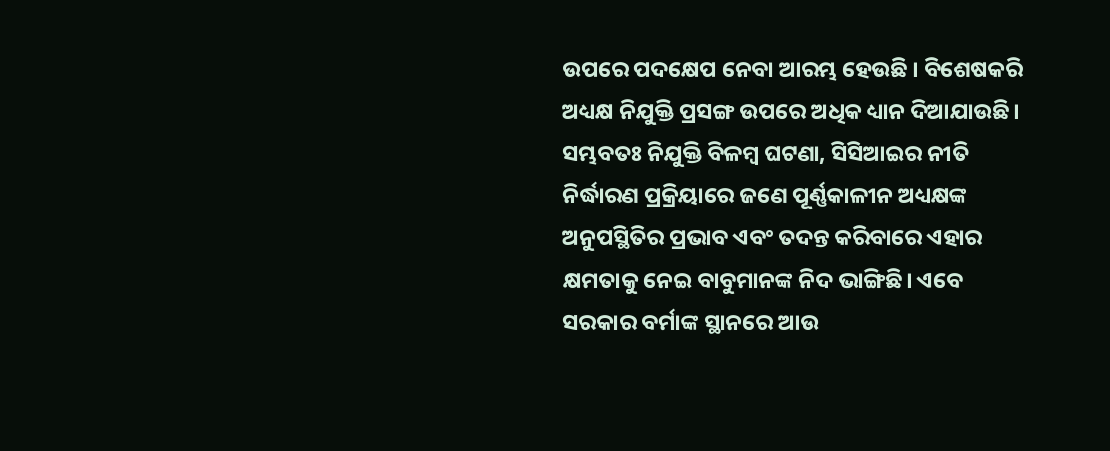ଉପରେ ପଦକ୍ଷେପ ନେବା ଆରମ୍ଭ ହେଉଛି । ବିଶେଷକରି ଅଧ୍ୟକ୍ଷ ନିଯୁକ୍ତି ପ୍ରସଙ୍ଗ ଉପରେ ଅଧିକ ଧ୍ୟାନ ଦିଆଯାଉଛି। ସମ୍ଭବତଃ ନିଯୁକ୍ତି ବିଳମ୍ବ ଘଟଣା, ସିସିଆଇର ନୀତି ନିର୍ଦ୍ଧାରଣ ପ୍ରକ୍ରିୟାରେ ଜଣେ ପୂର୍ଣ୍ଣକାଳୀନ ଅଧ୍ୟକ୍ଷଙ୍କ ଅନୁପସ୍ଥିତିର ପ୍ରଭାବ ଏବଂ ତଦନ୍ତ କରିବାରେ ଏହାର କ୍ଷମତାକୁ ନେଇ ବାବୁମାନଙ୍କ ନିଦ ଭାଙ୍ଗିଛି। ଏବେ ସରକାର ବର୍ମାଙ୍କ ସ୍ଥାନରେ ଆଉ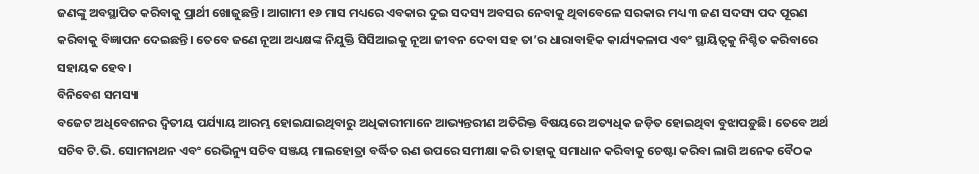ଜଣଙ୍କୁ ଅବସ୍ଥାପିତ କରିବାକୁ ପ୍ରାର୍ଥୀ ଖୋଜୁଛନ୍ତି। ଆଗାମୀ ୧୬ ମାସ ମଧ୍ୟରେ ଏବକାର ଦୁଇ ସଦସ୍ୟ ଅବସର ନେବାକୁ ଥିବାବେଳେ ସରକାର ମଧ୍ୟ ୩ ଜଣ ସଦସ୍ୟ ପଦ ପୂରଣ କରିବାକୁ ବିଜ୍ଞାପନ ଦେଇଛନ୍ତି। ତେବେ ଜଣେ ନୂଆ ଅଧ୍ୟକ୍ଷଙ୍କ ନିଯୁକ୍ତି ସିସିଆଇକୁ ନୂଆ ଜୀବନ ଦେବା ସହ ତା’ର ଧାରାବାହିକ କାର୍ଯ୍ୟକଳାପ ଏବଂ ସ୍ଥାୟିତ୍ୱକୁ ନିଶ୍ଚିତ କରିବାରେ ସହାୟକ ହେବ।
ବିନିବେଶ ସମସ୍ୟା
ବଜେଟ ଅଧିବେଶନର ଦ୍ୱିତୀୟ ପର୍ଯ୍ୟାୟ ଆରମ୍ଭ ହୋଇଯାଇଥିବାରୁ ଅଧିକାରୀମାନେ ଆଭ୍ୟନ୍ତରୀଣ ଅତିରିକ୍ତ ବିଷୟରେ ଅତ୍ୟଧିକ ଜଡ଼ିତ ହୋଇଥିବା ବୁଝାପଡ଼ୁଛି। ତେବେ ଅର୍ଥ ସଚିବ ଟି.ଭି. ସୋମନାଥନ ଏବଂ ରେଭିନ୍ୟୁ ସଚିବ ସଞ୍ଜୟ ମାଲହୋତ୍ରା ବର୍ଦ୍ଧିତ ଋଣ ଉପରେ ସମୀକ୍ଷା କରି ତାହାକୁ ସମାଧାନ କରିବାକୁ ଚେଷ୍ଟା କରିବା ଲାଗି ଅନେକ ବୈଠକ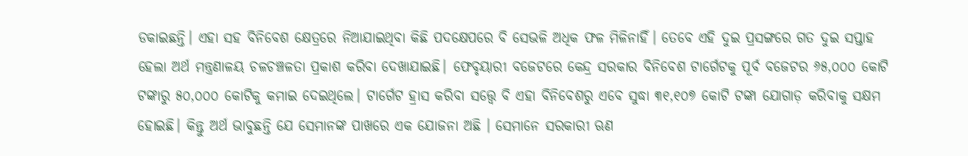ଡକାଇଛନ୍ତି। ଏହା ସହ ବିନିବେଶ କ୍ଷେତ୍ରରେ ନିଆଯାଇଥିବା କିଛି ପଦକ୍ଷେପରେ ବି ସେଭଳି ଅଧିକ ଫଳ ମିଳିନାହିଁ। ତେବେ ଏହି ଦୁଇ ପ୍ରସଙ୍ଗରେ ଗତ ଦୁଇ ସପ୍ତାହ ହେଲା ଅର୍ଥ ମନ୍ତ୍ରଣାଳୟ ଚଳଚଞ୍ଚଳତା ପ୍ରକାଶ କରିବା ଦେଖାଯାଇଛି। ଫେବୃୟାରୀ ବଜେଟରେ କେନ୍ଦ୍ର ସରକାର ବିନିବେଶ ଟାର୍ଗେଟକୁ ପୂର୍ବ ବଜେଟର ୬୫,୦୦୦ କୋଟି ଟଙ୍କାରୁ ୫୦,୦୦୦ କୋଟିକୁ କମାଇ ଦେଇଥିଲେ। ଟାର୍ଗେଟ ହ୍ରାସ କରିବା ସତ୍ତ୍ୱେ ବି ଏହା ବିନିବେଶରୁ ଏବେ ସୁଦ୍ଧା ୩୧,୧୦୭ କୋଟି ଟଙ୍କା ଯୋଗାଡ଼ କରିବାକୁ ସକ୍ଷମ ହୋଇଛି। କିନ୍ତୁ ଅର୍ଥ ଭାବୁଛନ୍ତି ଯେ ସେମାନଙ୍କ ପାଖରେ ଏକ ଯୋଜନା ଅଛି । ସେମାନେ ସରକାରୀ ଋଣ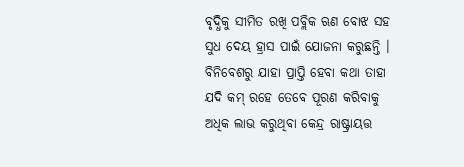ବୃଦ୍ଧିକୁ ସୀମିତ ରଖି ପବ୍ଲିକ ଋଣ ବୋଝ ସହ ସୁଧ ଦେୟ ହ୍ରାସ ପାଇଁ ଯୋଜନା କରୁଛନ୍ତି । ବିନିବେଶରୁ ଯାହା ପ୍ରାପ୍ତି ହେବା କଥା ତାହା ଯଦି କମ୍‌ ରହେ ତେବେ ପୂରଣ କରିବାକୁ ଅଧିକ ଲାଭ କରୁଥିବା କେନ୍ଦ୍ର ରାଷ୍ଟ୍ରାୟତ୍ତ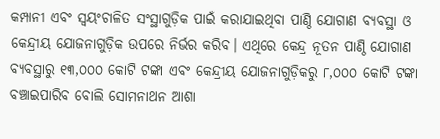କମ୍ପାନୀ ଏବଂ ସ୍ବୟଂଚାଳିତ ସଂସ୍ଥାଗୁଡ଼ିକ ପାଇଁ କରାଯାଇଥିବା ପାଣ୍ଠି ଯୋଗାଣ ବ୍ୟବସ୍ଥା ଓ କେନ୍ଦ୍ରୀୟ ଯୋଜନାଗୁଡ଼ିକ ଉପରେ ନିର୍ଭର କରିବ। ଏଥିରେ କେନ୍ଦ୍ର ନୂତନ ପାଣ୍ଠି ଯୋଗାଣ ବ୍ୟବସ୍ଥାରୁ ୧୩,୦୦୦ କୋଟି ଟଙ୍କା ଏବଂ କେନ୍ଦ୍ରୀୟ ଯୋଜନାଗୁଡ଼ିକରୁ ୮,୦୦୦ କୋଟି ଟଙ୍କା ବଞ୍ଚାଇପାରିବ ବୋଲି ସୋମନାଥନ ଆଶା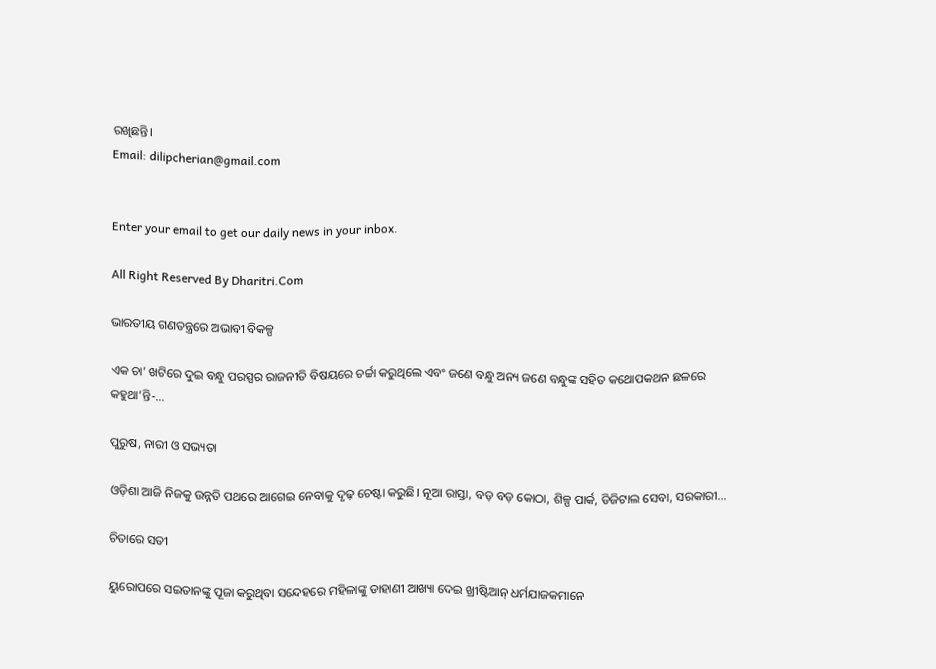ରଖିଛନ୍ତି।
Email: dilipcherian@gmail.com


Enter your email to get our daily news in your inbox.

All Right Reserved By Dharitri.Com

ଭାରତୀୟ ଗଣତନ୍ତ୍ରରେ ଅଭାବୀ ବିକଳ୍ପ

ଏକ ଚା’ ଖଟିରେ ଦୁଇ ବନ୍ଧୁ ପରସ୍ପର ରାଜନୀତି ବିଷୟରେ ଚର୍ଚ୍ଚା କରୁଥିଲେ ଏବଂ ଜଣେ ବନ୍ଧୁ ଅନ୍ୟ ଜଣେ ବନ୍ଧୁଙ୍କ ସହିତ କଥୋପକଥନ ଛଳରେ କହୁଥା’ନ୍ତି-…

ପୁରୁଷ, ନାରୀ ଓ ସଭ୍ୟତା

ଓଡ଼ିଶା ଆଜି ନିଜକୁ ଉନ୍ନତି ପଥରେ ଆଗେଇ ନେବାକୁ ଦୃଢ଼ ଚେଷ୍ଟା କରୁଛି। ନୂଆ ରାସ୍ତା, ବଡ଼ ବଡ଼ କୋଠା, ଶିଳ୍ପ ପାର୍କ, ଡିଜିଟାଲ ସେବା, ସରକାରୀ…

ଚିତାରେ ସତୀ

ୟୁରୋପରେ ସଇତାନଙ୍କୁ ପୂଜା କରୁଥିବା ସନ୍ଦେହରେ ମହିଳାଙ୍କୁ ଡାହାଣୀ ଆଖ୍ୟା ଦେଇ ଖ୍ରୀଷ୍ଟିଆନ୍‌ ଧର୍ମଯାଜକମାନେ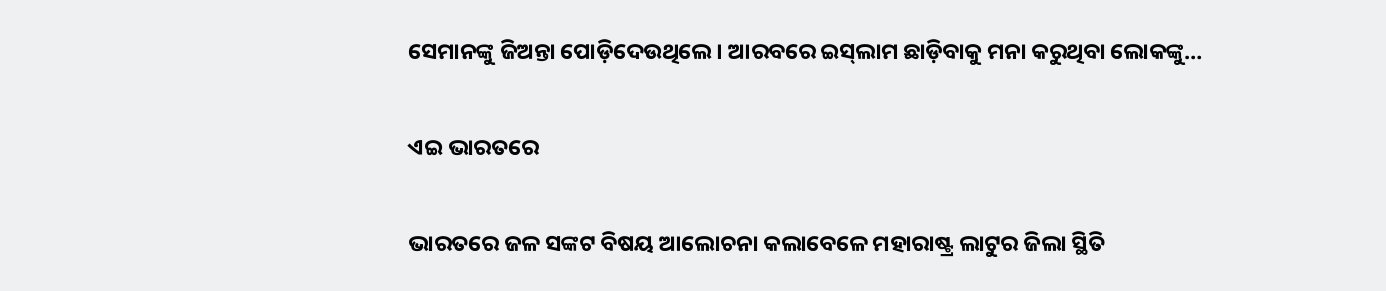ସେମାନଙ୍କୁ ଜିଅନ୍ତା ପୋଡ଼ିଦେଉଥିଲେ। ଆରବରେ ଇସ୍‌ଲାମ ଛାଡ଼ିବାକୁ ମନା କରୁଥିବା ଲୋକଙ୍କୁ…

ଏଇ ଭାରତରେ

ଭାରତରେ ଜଳ ସଙ୍କଟ ବିଷୟ ଆଲୋଚନା କଲାବେଳେ ମହାରାଷ୍ଟ୍ର ଲାଟୁର ଜିଲା ସ୍ଥିତି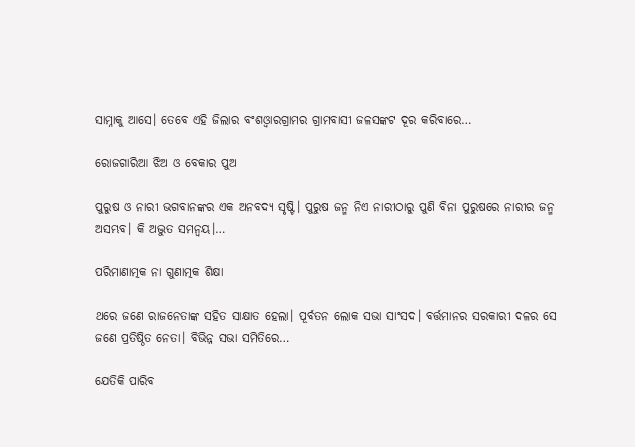ସାମ୍ନାକୁ ଆସେ। ତେବେ ଏହି ଜିଲାର ବଂଶଓ୍ବାରଗ୍ରାମର ଗ୍ରାମବାସୀ ଜଳସଙ୍କଟ ଦୂର କରିବାରେ…

ରୋଜଗାରିଆ ଝିଅ ଓ ବେକାର ପୁଅ

ପୁରୁଷ ଓ ନାରୀ ଭଗବାନଙ୍କର ଏକ ଅନବଦ୍ୟ ସୃଷ୍ଟି। ପୁରୁଷ ଜନ୍ମ ନିଏ ନାରୀଠାରୁ ପୁଣି ବିନା ପୁରୁଷରେ ନାରୀର ଜନ୍ମ ଅସମ୍ଭବ। କି ଅଦ୍ଭୁତ ସମନ୍ବୟ।…

ପରିମାଣାତ୍ମକ ନା ଗୁଣାତ୍ମକ ଶିକ୍ଷା

ଥରେ ଜଣେ ରାଜନେତାଙ୍କ ସହିତ ସାକ୍ଷାତ ହେଲା। ପୂର୍ବତନ ଲୋକ ସଭା ସାଂସଦ। ବର୍ତ୍ତମାନର ସରକାରୀ ଦଳର ସେ ଜଣେ ପ୍ରତିଷ୍ଠିତ ନେତା। ବିଭିନ୍ନ ସଭା ସମିତିରେ…

ଯେତିକି ପାରିବ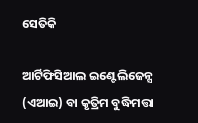ସେତିକି

ଆର୍ଟିଫିସିଆଲ ଇଣ୍ଟେଲିଜେନ୍ସ (ଏଆଇ) ବା କୃତ୍ରିମ ବୁଦ୍ଧିମତ୍ତା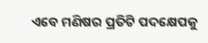ଏବେ ମଣିଷର ପ୍ରତିଟି ପଦକ୍ଷେପକୁ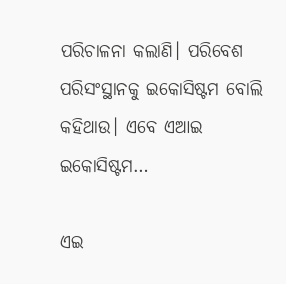ପରିଚାଳନା କଲାଣି। ପରିବେଶ ପରିସଂସ୍ଥାନକୁ ଇକୋସିଷ୍ଟମ ବୋଲି କହିଥାଉ। ଏବେ ଏଆଇ ଇକୋସିଷ୍ଟମ…

ଏଇ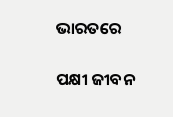ଭାରତରେ

ପକ୍ଷୀ ଜୀବନ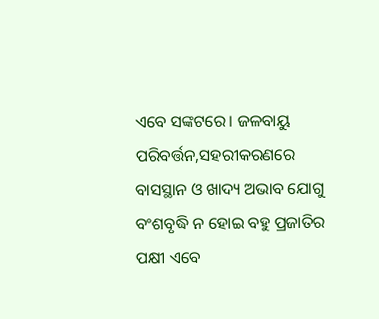ଏବେ ସଙ୍କଟରେ। ଜଳବାୟୁ ପରିବର୍ତ୍ତନ,ସହରୀକରଣରେ ବାସସ୍ଥାନ ଓ ଖାଦ୍ୟ ଅଭାବ ଯୋଗୁ ବଂଶବୃଦ୍ଧି ନ ହୋଇ ବହୁ ପ୍ରଜାତିର ପକ୍ଷୀ ଏବେ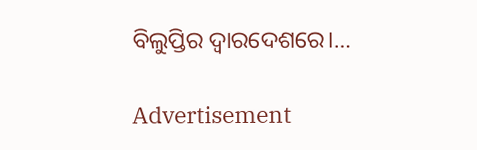ବିଲୁପ୍ତିର ଦ୍ୱାରଦେଶରେ।…

Advertisement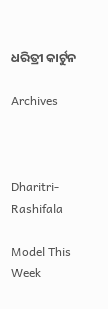ଧରିତ୍ରୀ କାର୍ଟୁନ

Archives



Dharitri-Rashifala

Model This Week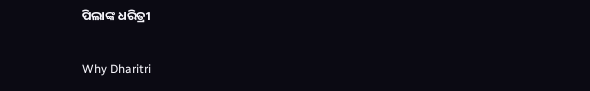ପିଲାଙ୍କ ଧରିତ୍ରୀ

Why Dharitri